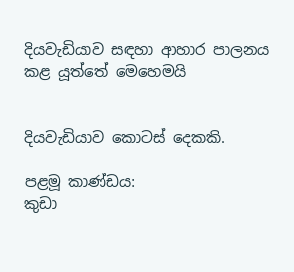දියවැඩියාව සඳහා ආහාර පාලනය කළ යූත්තේ මෙහෙමයි


දියවැඩියාව කොටස් දෙකකි.

පළමූ කාණ්ඩය:
කුඩා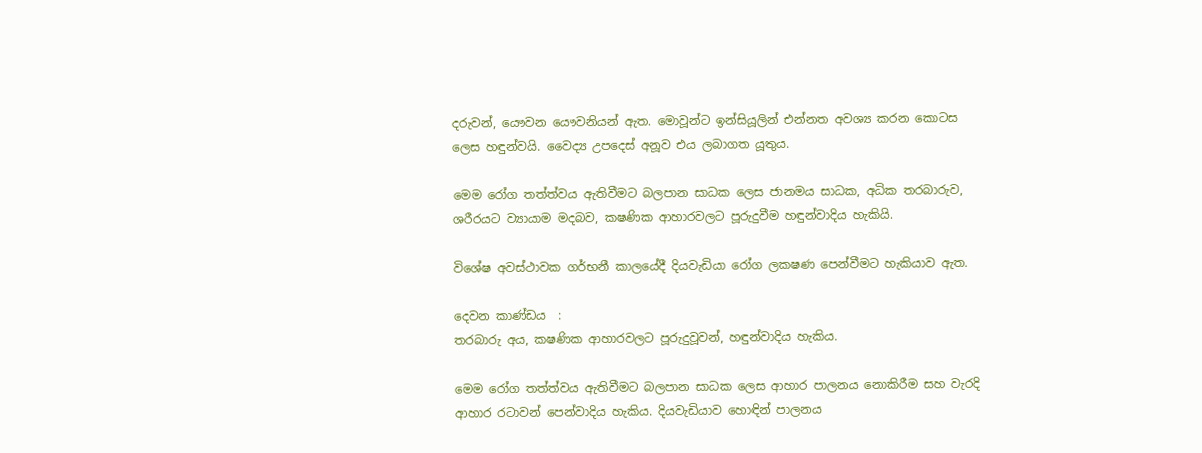දරුවන්, යෞවන යෞවනියන් ඇත. මොවූන්ට ඉන්සියූලින් එන්නත අවශ්‍ය කරන කොටස ලෙස හඳුන්වයි. වෛද්‍ය උපදෙස් අනූව එය ලබාගත යූතුය.

මෙම රෝග තත්ත්වය ඇතිවීමට බලපාන සාධක ලෙස ජානමය සාධක, අධික තරබාරුව, ශරීරයට ව්‍යායාම මදබව, කෂණික ආහාරවලට පූරුදුවීම හඳුන්වාදිය හැකියි.

විශේෂ අවස්ථාවක ගර්භනී කාලයේදී දියවැඩියා රෝග ලකෂණ පෙන්වීමට හැකියාව ඇත.

දෙවන කාණ්ඩය  :
තරබාරු අය, කෂණික ආහාරවලට පූරුදුවූවන්, හඳුන්වාදිය හැකිය.

මෙම රෝග තත්ත්වය ඇතිවීමට බලපාන සාධක ලෙස ආහාර පාලනය නොකිරීම සහ වැරදි ආහාර රටාවන් පෙන්වාදිය හැකිය. දියවැඩියාව හොඳින් පාලනය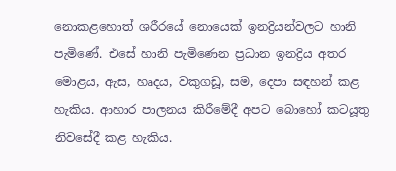නොකළහොත් ශරීරයේ නොයෙක් ඉනද්‍රියන්වලට හානි පැමිණේ. එසේ හානි පැමිණෙන ප්‍රධාන ඉනද්‍රිය අතර මොළය, ඇස, හෘදය, වකුගඩූ, සම, දෙපා සඳහන් කළ හැකිය. ආහාර පාලනය කිරීමේදී අපට බොහෝ කටයූතු නිවසේදී කළ හැකිය.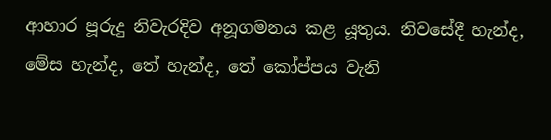ආහාර පූරුදු නිවැරදිව අනූගමනය කළ යූතුය. නිවසේදී හැන්ද, මේස හැන්ද, තේ හැන්ද, තේ කෝප්පය වැනි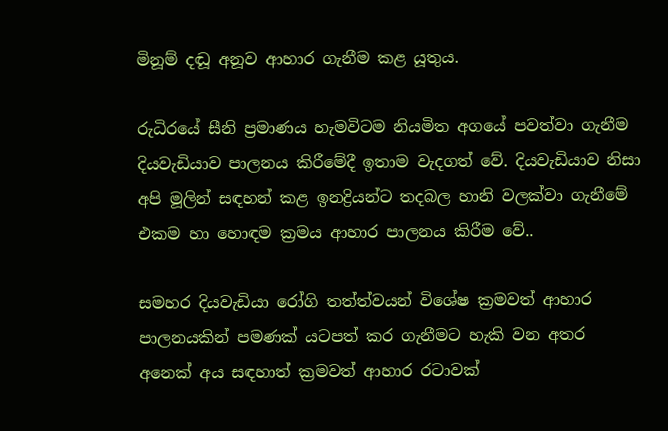මිනූම් දඬූ අනූව ආහාර ගැනීම කළ යූතුය.

රුධිරයේ සීනි ප්‍රමාණය හැමවිටම නියමිත අගයේ පවත්වා ගැනීම දියවැඩියාව පාලනය කිරීමේදී ඉතාම වැදගත් වේ. දියවැඩියාව නිසා අපි මූලින් සඳහන් කළ ඉනද්‍රියන්ට තදබල හානි වලක්වා ගැනීමේ එකම හා හොඳම ක්‍රමය ආහාර පාලනය කිරීම වේ..

සමහර දියවැඩියා රෝගි තත්ත්වයන් විශේෂ ක්‍රමවත් ආහාර පාලනයකින් පමණක් යටපත් කර ගැනීමට හැකි වන අතර අනෙක් අය සඳහාත් ක්‍රමවත් ආහාර රටාවක්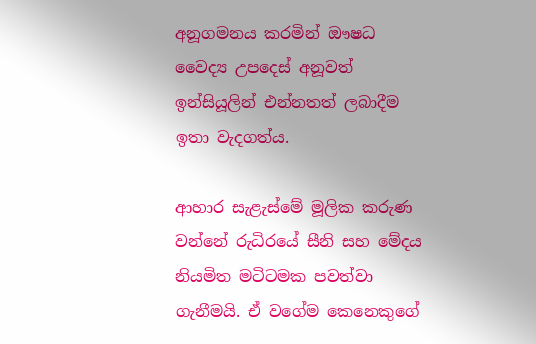අනූගමනය කරමින් ඖෂධ වෛද්‍ය උපදෙස් අනූවත් ඉන්සියූලින් එන්නතත් ලබාදීම ඉතා වැදගත්ය.

ආහාර සැළැස්මේ මූලික කරුණ වන්නේ රුධිරයේ සීනි සහ මේදය නියමිත මටිටමක පවත්වා ගැනීමයි. ඒ වගේම කෙනෙකුගේ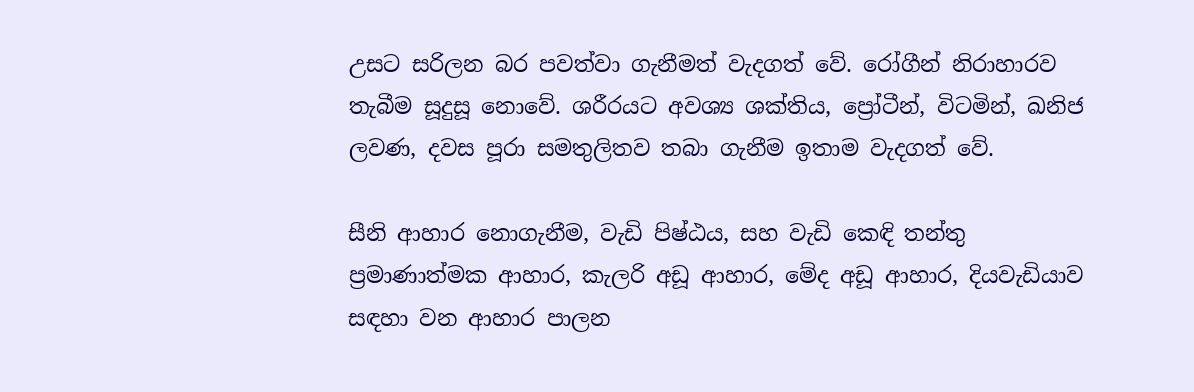උසට සරිලන බර පවත්වා ගැනීමත් වැදගත් වේ. රෝගීන් නිරාහාරව තැබීම සූදුසූ නොවේ. ශරීරයට අවශ්‍ය ශක්තිය, ප්‍රෝටීන්, විටමින්, ඛනිජ ලවණ, දවස පූරා සමතුලිතව තබා ගැනීම ඉතාම වැදගත් වේ.

සීනි ආහාර නොගැනීම, වැඩි පිෂ්ඨය, සහ වැඩි කෙඳි තන්තු ප්‍රමාණාත්මක ආහාර, කැලරි අඩූ ආහාර, මේද අඩූ ආහාර, දියවැඩියාව සඳහා වන ආහාර පාලන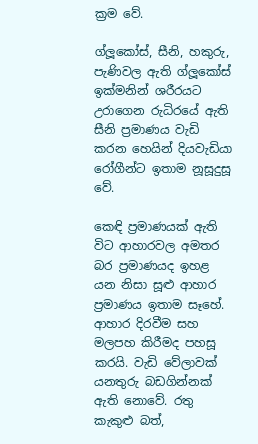ක්‍රම වේ.

ග්ලූකෝස්, සීනි, හකුරු, පැණිවල ඇති ග්ලූකෝස් ඉක්මනින් ශරීරයට උරාගෙන රුධිරයේ ඇති සීනි ප්‍රමාණය වැඩි කරන හෙයින් දියවැඩියා රෝගීන්ට ඉතාම නූසූදුසූ වේ.

කෙඳි ප්‍රමාණයක් ඇති විට ආහාරවල අමතර බර ප්‍රමාණයද ඉහළ යන නිසා සූළු ආහාර ප්‍රමාණය ඉතාම සෑහේ. ආහාර දිරවීම සහ මලපහ කිරීමද පහසූ කරයි. වැඩි වේලාවක් යනතුරු බඩගින්නක් ඇති නොවේ. රතු කැකුළු බත්,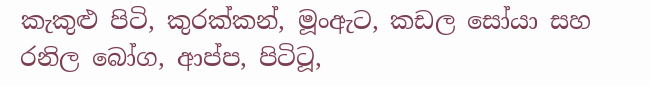කැකුළු පිටි, කුරක්කන්, මූංඇට, කඩල සෝයා සහ රනිල බෝග, ආප්ප, පිටිටූ,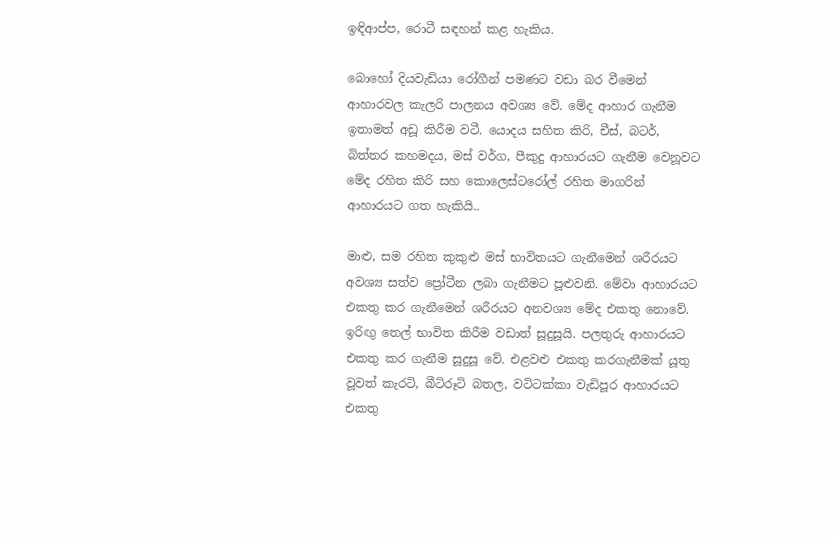ඉඳිආප්ප, රොටී සඳහන් කළ හැකිය.

බොහෝ දියවැඩියා රෝගීන් පමණට වඩා බර වීමෙන් ආහාරවල කැලරි පාලනය අවශ්‍ය වේ. මේද ආහාර ගැනීම ඉතාමත් අඩූ කිරීම වටී. යොදය සහිත කිරි, චීස්, බටර්, බිත්තර කහමදය, මස් වර්ග, පීකුදු ආහාරයට ගැනීම වෙනූවට මේද රහිත කිරි සහ කොලෙස්ටරෝල් රහිත මාගරින් ආහාරයට ගත හැකියි..

මාළු, සම රහිත කුකුළු මස් භාවිතයට ගැනීමෙන් ශරීරයට අවශ්‍ය සත්ව ප්‍රෝටීන ලබා ගැනීමට පූළුවනි. මේවා ආහාරයට එකතු කර ගැනීමෙන් ශරීරයට අනවශ්‍ය මේද එකතු නොවේ. ඉරිඟු තෙල් භාවිත කිරීම වඩාත් සූදුසූයි. පලතුරු ආහාරයට එකතු කර ගැනීම සූදුසූ වේ. එළවළු එකතු කරගැනීමක් යූතු වූවත් කැරටි, බීටිරූටි බතල, වටිටක්කා වැඩිපූර ආහාරයට එකතු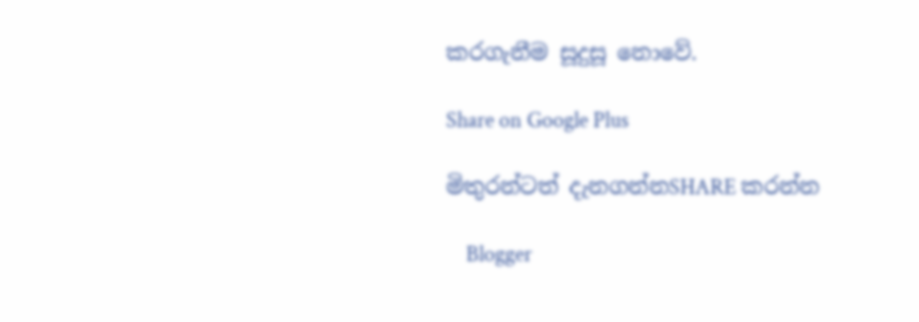කරගැනීම සූදුසූ නොවේ.

Share on Google Plus

මිතුරන්ටත් දැනගන්නSHARE කරන්න

    Blogger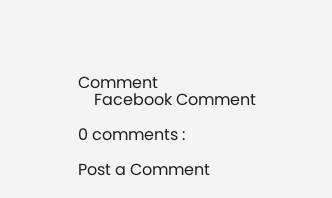Comment
    Facebook Comment

0 comments :

Post a Comment